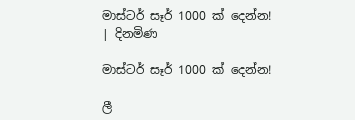මාස්ටර් සෑර් 1000 ක් දෙන්න! | දිනමිණ

මාස්ටර් සෑර් 1000 ක් දෙන්න!

ලී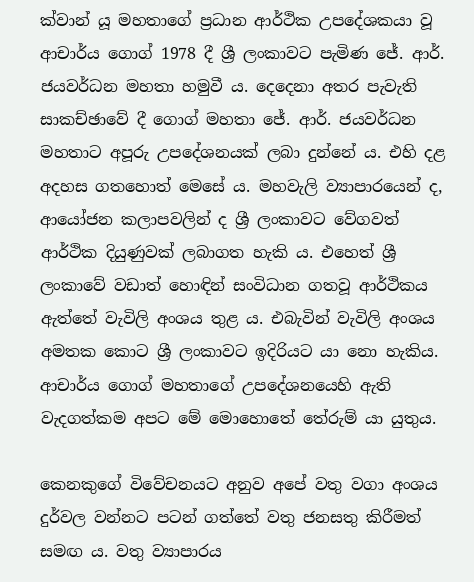ක්වාන් යූ මහතාගේ ප්‍රධාන ආර්ථික උපදේශකයා වූ ආචාර්ය ගොග් 1978 දී ශ්‍රී ලංකාවට පැමිණ ජේ. ආර්. ජයවර්ධන මහතා හමුවී ය. දෙදෙනා අතර පැවැති සාකච්ඡාවේ දී ගොග් මහතා ජේ. ආර්. ජයවර්ධන මහතාට අපූරු උපදේශනයක් ලබා දුන්නේ ය. එහි දළ අදහස ගතහොත් මෙසේ ය. මහවැලි ව්‍යාපාරයෙන් ද, ආයෝජන කලාපවලින් ද ශ්‍රී ලංකාවට වේගවත් ආර්ථික දියුණුවක් ලබාගත හැකි ය. එහෙත් ශ්‍රී ලංකාවේ වඩාත් හොඳින් සංවිධාන ගතවූ ආර්ථිකය ඇත්තේ වැවිලි අංශය තුළ ය. එබැවින් වැවිලි අංශය අමතක කොට ශ්‍රී ලංකාවට ඉදිරියට යා නො හැකිය. ආචාර්ය ගොග් මහතාගේ උපදේශනයෙහි ඇති වැදගත්කම අපට මේ මොහොතේ තේරුම් යා යුතුය.

කෙනකුගේ විවේචනයට අනුව අපේ වතු වගා අංශය දුර්වල වන්නට පටන් ගත්තේ වතු ජනසතු කිරීමත් සමඟ ය. වතු ව්‍යාපාරය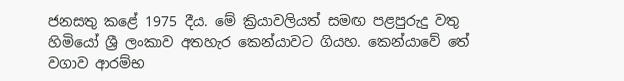ජනසතු කළේ 1975 දීය. මේ ක්‍රියාවලියත් සමඟ පළපුරුදු වතු හිමියෝ ශ්‍රී ලංකාව අතහැර කෙන්යාවට ගියහ. කෙන්යාවේ තේ වගාව ආරම්භ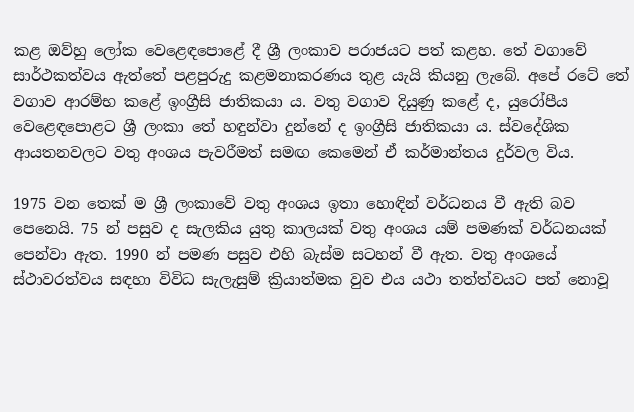කළ ඔව්හු ලෝක වෙළෙඳපොළේ දී ශ්‍රී ලංකාව පරාජයට පත් කළහ. තේ වගාවේ සාර්ථකත්වය ඇත්තේ පළපුරුදු කළමනාකරණය තුළ යැයි කියනු ලැබේ. අපේ රටේ තේ වගාව ආරම්භ කළේ ඉංග්‍රීසි ජාතිකයා ය. වතු වගාව දියුණු කළේ ද, යුරෝපීය වෙළෙඳපොළට ශ්‍රී ලංකා තේ හඳුන්වා දුන්නේ ද ඉංග්‍රීසි ජාතිකයා ය. ස්වදේශික ආයතනවලට වතු අංශය පැවරීමත් සමඟ කෙමෙන් ඒ කර්මාන්තය දුර්වල විය.

1975 වන තෙක් ම ශ්‍රී ලංකාවේ වතු අංශය ඉතා හොඳින් වර්ධනය වී ඇති බව පෙනෙයි. 75 න් පසුව ද සැලකිය යුතු කාලයක් වතු අංශය යම් පමණක් වර්ධනයක් පෙන්වා ඇත. 1990 න් පමණ පසුව එහි බැස්ම සටහන් වී ඇත. වතු අංශයේ ස්ථාවරත්වය සඳහා විවිධ සැලැසුම් ක්‍රියාත්මක වුව එය යථා තත්ත්වයට පත් නොවූ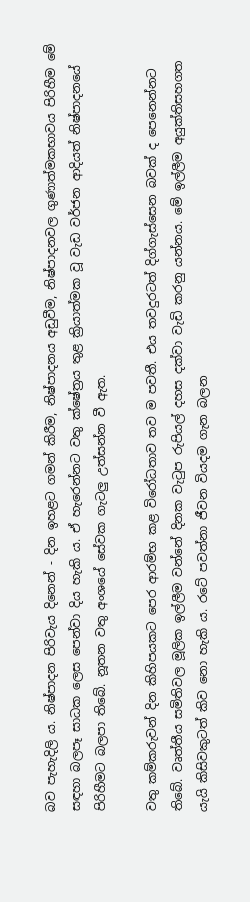බව පැහැදිලි ය. නිෂ්පාදන පිරිවැය දිනෙන් - දින ඉහළට ගමන් කිරීම, නිෂ්පාදනය අඩුවීම, නිෂ්පාදනවල ගුණාත්මකභාවය පිරිහීම මේ සඳහා බලපෑ සාධක ලෙස පෙන්වා දිය හැකි ය. ඒ හැරෙන්නට වතු ක්ෂේත්‍රය තුළ ක්‍රියාත්මක වූ වැඩ වර්ජන ආදියත් නිෂ්පාදනයේ පිරිහීමට බලපා තිබේ. නූතන වතු අංශයේ සේවක ගැටලු උත්සන්න වී ඇත.

වතු කම්කරුවන් දින කිහිපයකට පෙර ආරම්භ කළ විරෝධතාව තව ම පවතී. එය තවදුරටත් දිග්ගැස්සෙන බවක් ද පෙනෙන්නට තිබේ. වෘත්තීය සමිතිවල මූලික ඉල්ලීම වන්නේ දිනක වැටුප රුපියල් දහස දක්වා වැඩි කරනු යන්නය. මේ ඉල්ලීම අයුක්තිසහගත යැයි කිසිවකුටත් කිව නො හැකි ය. රටේ පවත්නා ජීවන වියදම ගැන බලන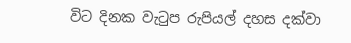විට දිනක වැටුප රුපියල් දහස දක්වා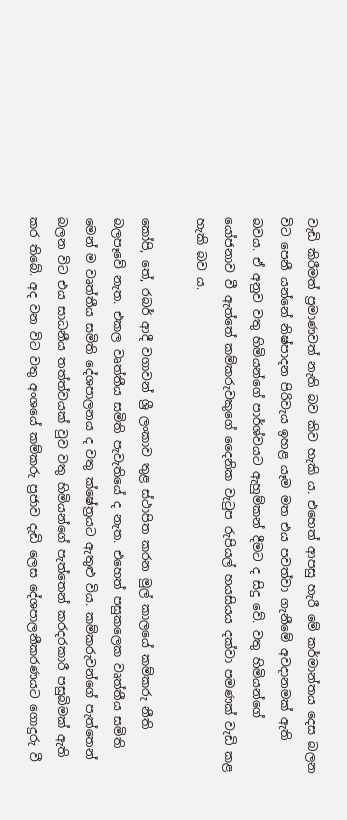වැඩි කිරීමත් ප්‍රමාණවත් නැති බව කිව හැකි ය. එහෙත් ආපසු හැරී මේ කර්මාන්තය දෙස බලන විට පෙනී යන්නේ නිෂ්පාදන පිරිවැය ඉහළ යෑම මත එය පවත්වා ගැනීමේ අවදානමක් ඇති බවය. ඒ අනුව වතු හිමියන්ගේ පාර්ශ්වයට ඇහුම්කන් දීමට ද සිදු වේ. වතු හිමියන්ගේ යෝජනාව වී ඇත්තේ කම්කරුවකුගේ දෛනික වැටුප රුපියල් හයසියය දක්වා පමණක් වැඩි කළ හැකි බව ය.

කෝපි, තේ, රබර් ආදී වගාවන් ශ්‍රී ලංකාව තුළ ස්ථාපිත කරන මුල් කාලයේ කම්කරු නීති බලපෑවේ නැත. එකල වෘත්තීය සමිති පැවැතියේ ද නැත. එහෙත් පසුකලෙක වෘත්තීය සමිති මෙන් ම වෘත්තීය සමිති දේශපාලනය ද වතු ක්ෂේත්‍රයට ඇතුළු විය. කම්කරුවන්ගේ පැත්තෙන් බලන විට එය සාධනීය තත්ත්වයක් වුව වතු හිමියන්ගේ පැත්තෙන් කරදරකාරී පසුබිමක් ඇති කර තිබේ. අද වන විට වතු අංශයේ කම්කරු ප්‍රජාව දැඩි ලෙස දේශපාලනීකරණයට ‍ගොදුරු වී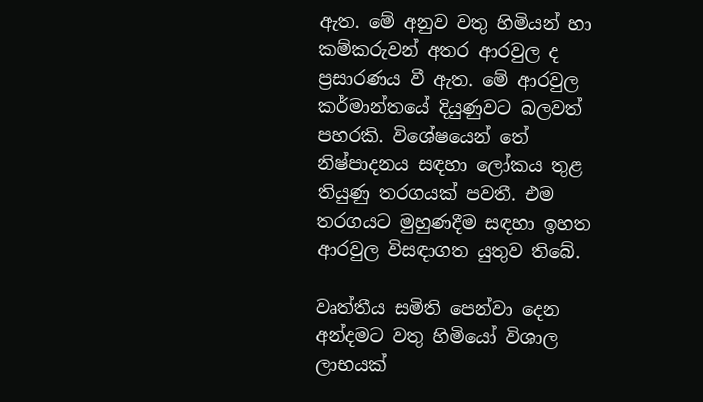ඇත. මේ අනුව වතු හිමියන් හා කම්කරුවන් අතර ආරවුල ද ප්‍රසාරණය වී ඇත. මේ ආරවුල කර්මාන්තයේ දියුණුවට බලවත් පහරකි. විශේෂයෙන් තේ නිෂ්පාදනය සඳහා ලෝකය තුළ තියුණු තරගයක් පවතී. එම තරගයට මුහුණදීම සඳහා ඉහත ආරවුල විසඳාගත යුතුව තිබේ.

වෘත්තීය සමිති පෙන්වා දෙන අන්දමට වතු හිමියෝ විශාල ලාභයක්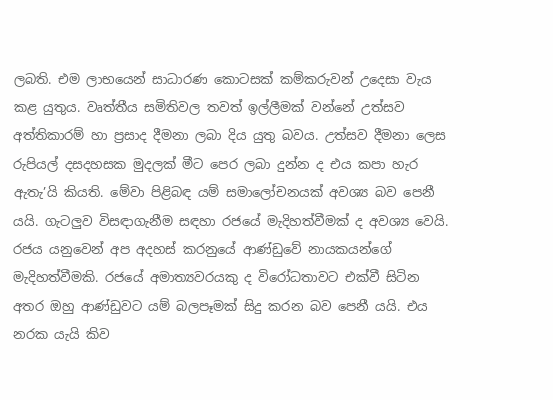ලබති. එම ලාභයෙන් සාධාරණ කොටසක් කම්කරුවන් උදෙසා වැය කළ යුතුය. වෘත්තීය සමිතිවල තවත් ඉල්ලීමක් වන්නේ උත්සව අත්තිකාරම් හා ප්‍රසාද දීමනා ලබා දිය යුතු බවය. උත්සව දීමනා ලෙස රුපියල් දසදහසක මුදලක් මීට පෙර ලබා දුන්න ද එය කපා හැර ඇතැ’යි කියති. මේවා පිළිබඳ යම් සමාලෝචනයක් අවශ්‍ය බව පෙනී යයි. ගැටලුව විසඳාගැනීම සඳහා රජයේ මැදිහත්වීමක් ද අවශ්‍ය වෙයි. රජය යනුවෙන් අප අදහස් කරනුයේ ආණ්ඩුවේ නායකයන්ගේ මැදිහත්වීමකි. රජයේ අමාත්‍යවරයකු ද විරෝධතාවට එක්වී සිටින අතර ඔහු ආණ්ඩුවට යම් බලපෑමක් සිදු කරන බව පෙනී යයි. එය නරක යැයි කිව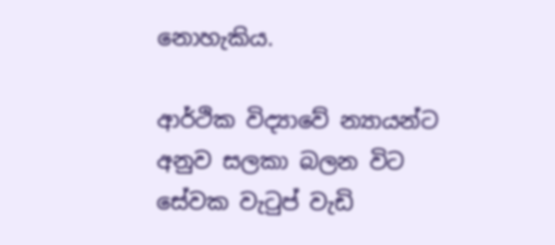නොහැකිය.

ආර්ථික විද්‍යාවේ න්‍යායන්ට අනුව සලකා බලන විට සේවක වැටුප් වැඩි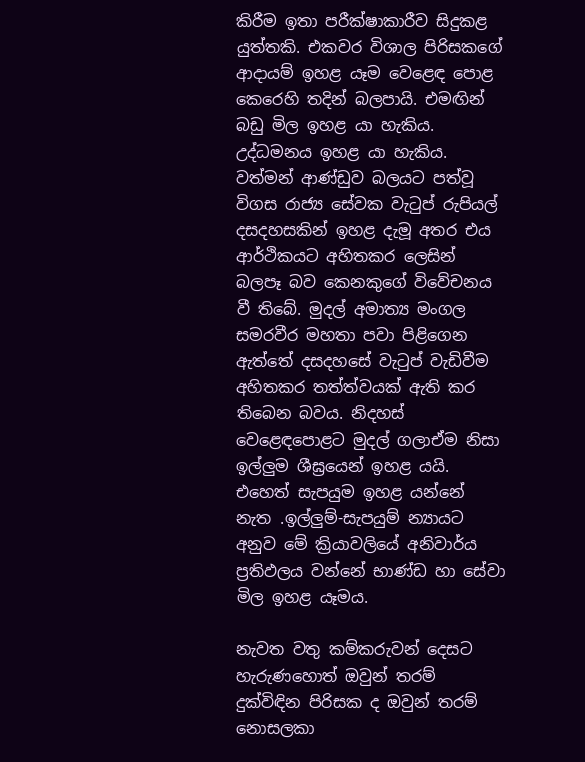කිරීම ඉතා පරීක්ෂාකාරීව සිදුකළ යුත්තකි. එකවර විශාල පිරිසකගේ ආදායම් ඉහළ යෑම වෙළෙඳ පොළ කෙරෙහි තදින් බලපායි. එමඟින් බඩු මිල ඉහළ යා හැකිය. උද්ධමනය ඉහළ යා හැකිය. වත්මන් ආණ්ඩුව බලයට පත්වූ විගස රාජ්‍ය සේවක වැටුප් රුපියල් දසදහසකින් ඉහළ දැමූ අතර එය ආර්ථිකයට අහිතකර ලෙසින් බලපෑ බව කෙනකුගේ විවේචනය වී තිබේ. මුදල් අමාත්‍ය මංගල සමරවීර මහතා පවා පිළිගෙන ඇත්තේ දසදහසේ වැටුප් වැඩිවීම අහිතකර තත්ත්වයක් ඇති කර තිබෙන බවය. නිදහස් වෙළෙඳපොළට මුදල් ගලාඒම නිසා ඉල්ලුම ශීඝ්‍රයෙන් ඉහළ යයි. එහෙත් සැපයුම ඉහළ යන්නේ නැත .ඉල්ලුම්-සැපයුම් න්‍යායට අනුව මේ ක්‍රියාවලියේ අනිවාර්ය ප්‍රතිඵලය වන්නේ භාණ්ඩ හා සේවා මිල ඉහළ යෑමය.

නැවත වතු කම්කරුවන් දෙසට හැරුණහොත් ඔවුන් තරම් දුක්විඳින පිරිසක ද ඔවුන් තරම් නොසලකා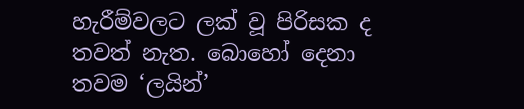හැරීම්වලට ලක් වූ පිරිසක ද තවත් නැත. බොහෝ දෙනා තවම ‘ලයින්’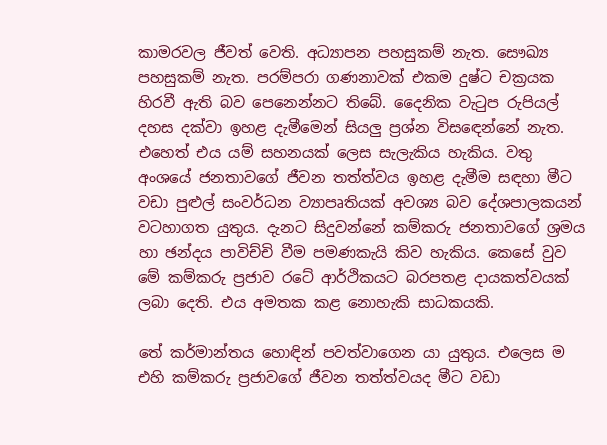කාමරවල ජීවත් වෙති. අධ්‍යාපන පහසුකම් නැත. සෞඛ්‍ය පහසුකම් නැත. පරම්පරා ගණනාවක් එකම දුෂ්ට චක්‍රයක හිරවී ඇති බව පෙනෙන්නට තිබේ. දෛනික වැටුප රුපියල් දහස දක්වා ඉහළ දැමීමෙන් සියලු ප්‍රශ්න විස‍ඳෙන්නේ නැත. එහෙත් එය යම් සහනයක් ලෙස සැලැකිය හැකිය. වතු අංශයේ ජනතාවගේ ජීවන තත්ත්වය ඉහළ දැමීම සඳහා මීට වඩා පුළුල් සංවර්ධන ව්‍යාපෘතියක් අවශ්‍ය බව දේශපාලකයන් වටහාගත යුතුය. දැනට සිදුවන්නේ කම්කරු ජනතාවගේ ශ්‍රමය හා ඡන්දය පාවිච්චි වීම පමණකැයි කිව හැකිය. කෙසේ වුව මේ කම්කරු ප්‍රජාව රටේ ආර්ථිකයට බරපතළ දායකත්වයක් ලබා දෙති. එය අමතක කළ නොහැකි සාධකයකි.

තේ කර්මාන්තය හොඳින් පවත්වාගෙන යා යුතුය. එලෙස ම එහි කම්කරු ප්‍රජාවගේ ජීවන තත්ත්වයද මීට වඩා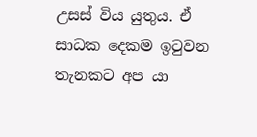උසස් විය යුතුය. ඒ සාධක දෙකම ඉටුවන තැනකට අප යා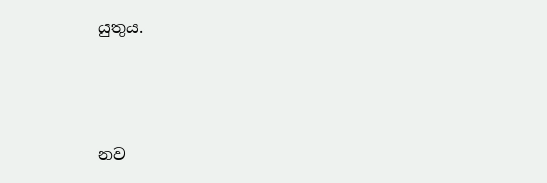යුතුය.



නව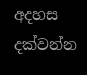අදහස දක්වන්න